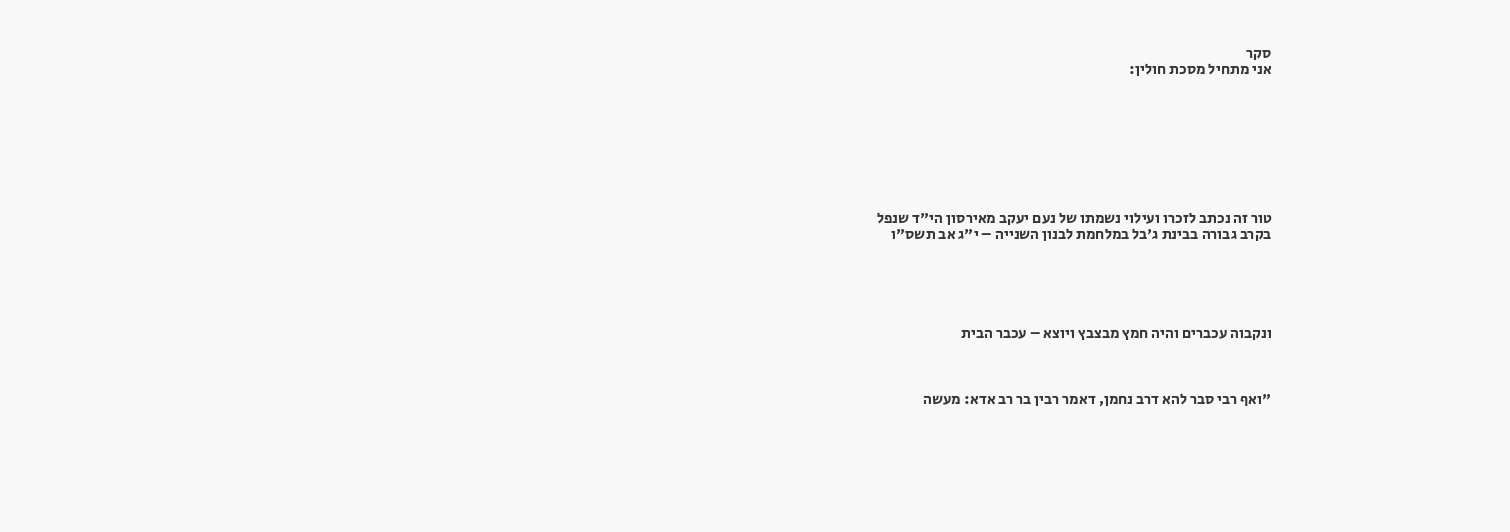סקר
אני מתחיל מסכת חולין:








טור זה נכתב לזכרו ועילוי נשמתו של נעם יעקב מאירסון הי"ד שנפל
בקרב גבורה בבינת ג'בל במלחמת לבנון השנייה – י"ג אב תשס"ו





ונקבוה עכברים והיה חמץ מבצבץ ויוצא – עכבר הבית



"ואף רבי סבר להא דרב נחמן, דאמר רבין בר רב אדא: מעשה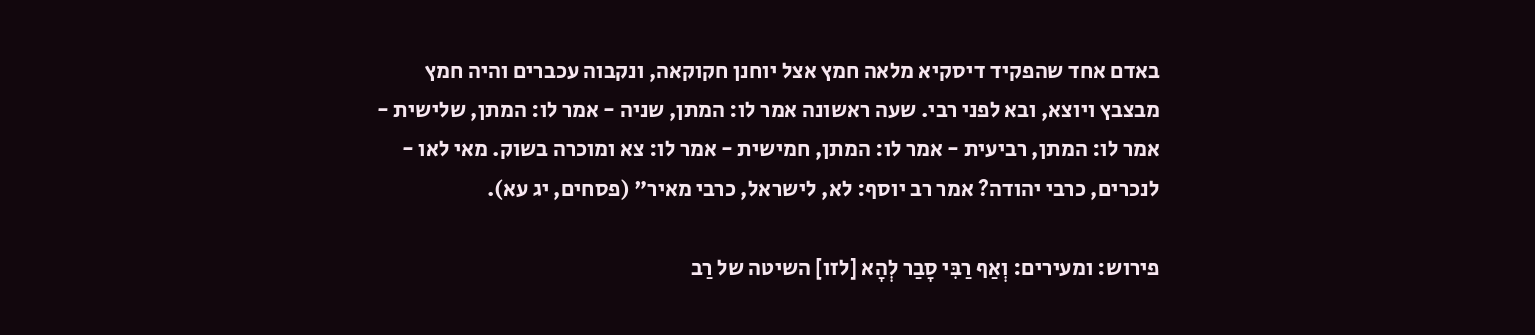באדם אחד שהפקיד דיסקיא מלאה חמץ אצל יוחנן חקוקאה, ונקבוה עכברים והיה חמץ מבצבץ ויוצא, ובא לפני רבי. שעה ראשונה אמר לו: המתן, שניה - אמר לו: המתן, שלישית - אמר לו: המתן, רביעית - אמר לו: המתן, חמישית - אמר לו: צא ומוכרה בשוק. מאי לאו - לנכרים, כרבי יהודה? אמר רב יוסף: לא, לישראל, כרבי מאיר" (פסחים, יג עא).

פירוש: ומעירים: וְאַף רַבִּי סָבַר לְהָא [לזו] השיטה של רַב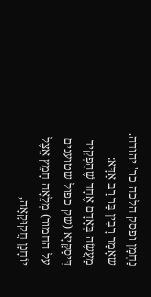נַחְמָן ופסק הלכה כר' יהודה. שאָמַר רָבִין בַּר רַב אַדָּא: מַעֲשֶׂה בְּאָדָם אֶחָד שֶׁהִפְקִיד דִּיסַקַּיָא (שק כפול שטוענים על החמור) מְלֵאָה חָמֵץ אֵצֶל יוֹחָנָן חֲקוּקָאָה,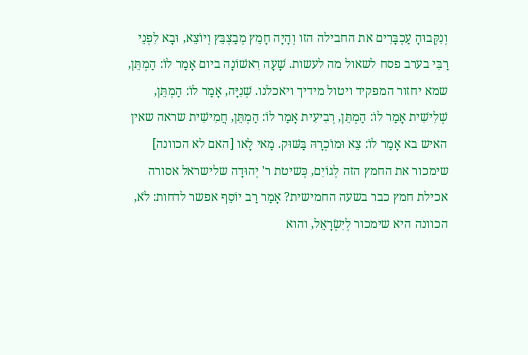וְנִקְּבוּהָ עַכְבָּרִים את החבילה הזו וְהָיָה חָמֵץ מְבַצְבֵּץ וְיוֹצֵא, וּבָא לִפְנֵי רַבִּי בערב פסח לשאול מה לעשות. שָׁעָה רִאשׁוֹנָה ביום אָמַר לוֹ: הַמְתֵּן, שמא יחזור המפקיד ויטול מידיך ויאכלנו. שְׁנִיָּה, אָמַר לוֹ: הַמְתֵּן, שְׁלִישִׁית אָמַר לוֹ: הַמְתֵּן, רְבִיעִית אָמַר לוֹ: הַמְתֵּן, חֲמִישִׁית שראה שאין האיש בא אָמַר לוֹ: צֵא וּמוֹכְרָהּ בַּשּׁוּק. מַאי לָאו [האם לא הכוונה] שימכור את החמץ הזה לְגוֹיִם, כְּשיטת ר' יְהוּדָה שלישראל אסורה אכילת חמץ כבר בשעה החמישית? אָמַר רַב יוֹסֵף אפשר לדחות: לֹא, הכוונה היא שימכור לְיִשְׂרָאֵל, והוא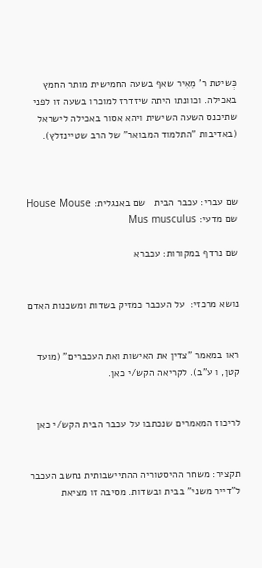כְּשיטת ר' מֵאִיר שאף בשעה החמישית מותר החמץ באכילה. וכוונתו היתה שיזדרז למוכרו בשעה זו לפני שתיכנס השעה השישית ויהא אסור באכילה לישראל (באדיבות "התלמוד המבואר" של הרב שטיינזלץ).



שם עברי: עכבר הבית   שם באנגלית: House Mouse   שם מדעי: Mus musculus

שם נרדף במקורות: עכברא


נושא מרכזי:  על העכבר כמזיק בשדות ומשכנות האדם


ראו במאמר "צדין את האישות ואת העכברים" (מועד קטן, ו ע"ב). לקריאה הקש/י כאן.


לריכוז המאמרים שנכתבו על עכבר הבית הקש/י כאן


תקציר: משחר ההיסטוריה ההתיישבותית נחשב העכבר ל"דייר משני" בבית ובשדות. מסיבה זו מציאת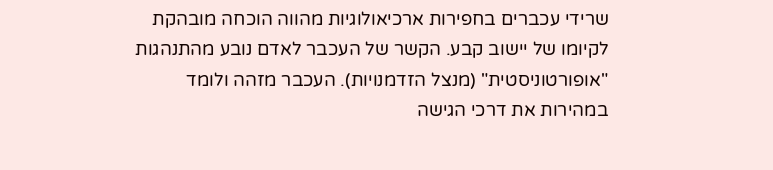שרידי עכברים בחפירות ארכיאולוגיות מהווה הוכחה מובהקת לקיומו של יישוב קבע. הקשר של העכבר לאדם נובע מהתנהגות "אופורטוניסטית" (מנצל הזדמנויות). העכבר מזהה ולומד במהירות את דרכי הגישה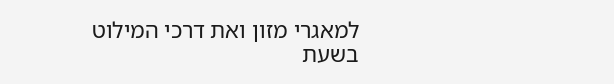למאגרי מזון ואת דרכי המילוט בשעת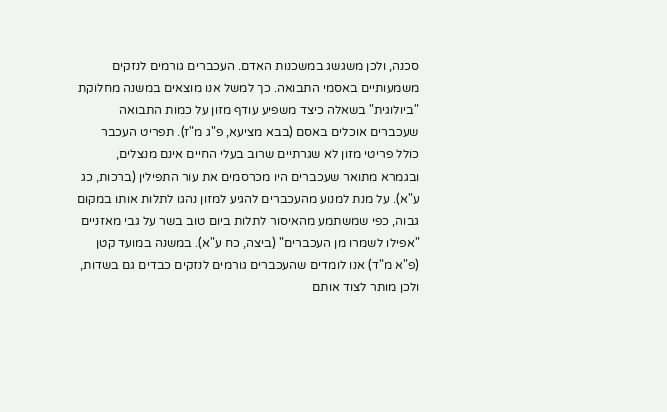סכנה, ולכן משגשג במשכנות האדם. העכברים גורמים לנזקים משמעותיים באסמי התבואה. כך למשל אנו מוצאים במשנה מחלוקת "ביולוגית" בשאלה כיצד משפיע עודף מזון על כמות התבואה שעכברים אוכלים באסם (בבא מציעא, פ"ג מ"ז). תפריט העכבר כולל פריטי מזון לא שגרתיים שרוב בעלי החיים אינם מנצלים, ובגמרא מתואר שעכברים היו מכרסמים את עור התפילין (ברכות, כג ע"א). על מנת למנוע מהעכברים להגיע למזון נהגו לתלות אותו במקום גבוה, כפי שמשתמע מהאיסור לתלות ביום טוב בשר על גבי מאזניים "אפילו לשמרו מן העכברים" (ביצה, כח ע"א). במשנה במועד קטן (פ"א מ"ד) אנו לומדים שהעכברים גורמים לנזקים כבדים גם בשדות, ולכן מותר לצוד אותם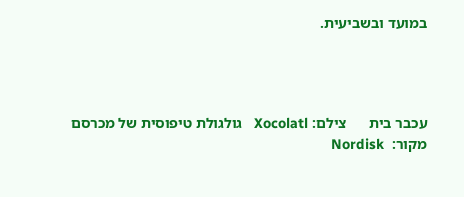במועד ובשביעית.




עכבר בית      צילם: Xocolatl   גולגולת טיפוסית של מכרסם          מקור:  Nordisk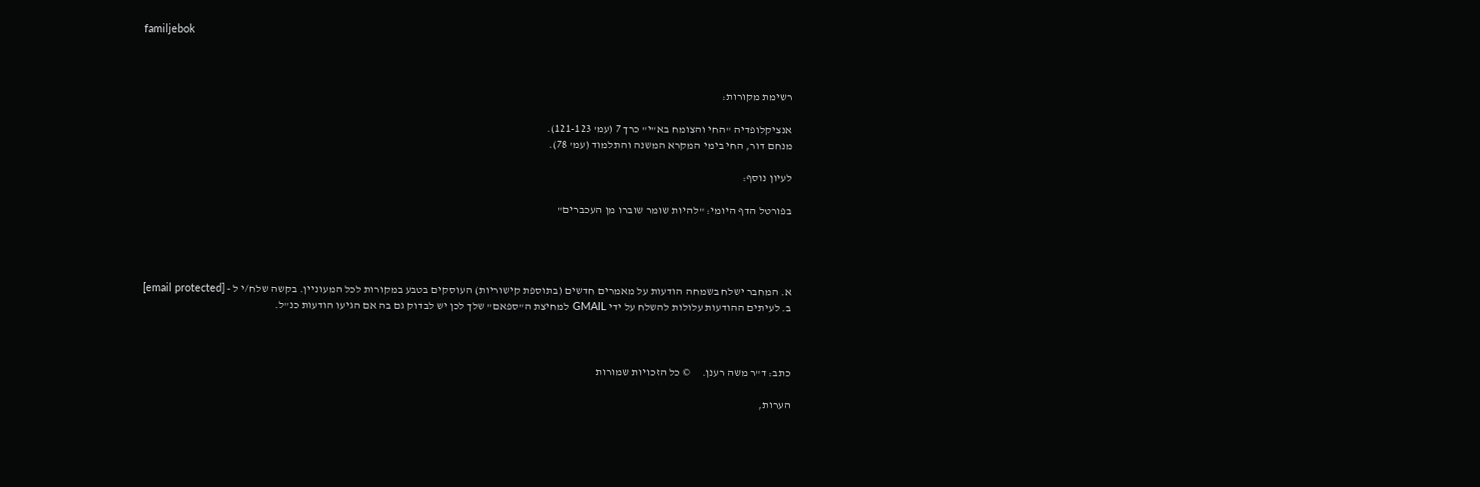familjebok



רשימת מקורות:

אנציקלופדיה "החי והצומח בא"י" כרך 7 (עמ' 121-123).
מנחם דור, החי בימי המקרא המשנה והתלמוד (עמ' 78).

לעיון נוסף:

בפורטל הדף היומי: "להיות שומר שוברו מן העכברים"




א. המחבר ישלח בשמחה הודעות על מאמרים חדשים (בתוספת קישוריות) העוסקים בטבע במקורות לכל המעוניין. בקשה שלח/י ל - [email protected]
ב. לעיתים ההודעות עלולות להשלח על ידי GMAIL למחיצת ה"ספאם" שלך לכן יש לבדוק גם בה אם הגיעו הודעות כנ"ל.



כתב: ד"ר משה רענן.     © כל הזכויות שמורות

הערות,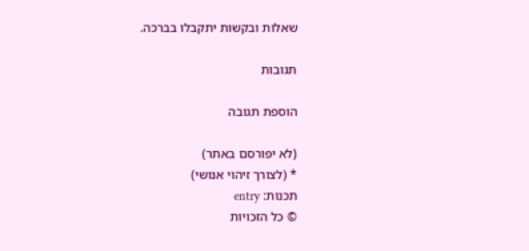שאלות ובקשות יתקבלו בברכה.

תגובות

הוספת תגובה

(לא יפורסם באתר)
* (לצורך זיהוי אנושי)
תכנות: entry
© כל הזכויות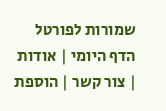שמורות לפורטל הדף היומי | אודות | צור קשר | הוספת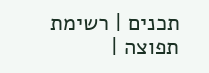תכנים | רשימת תפוצה |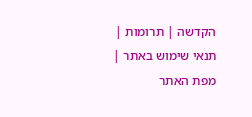הקדשה | תרומות | תנאי שימוש באתר | מפת האתר